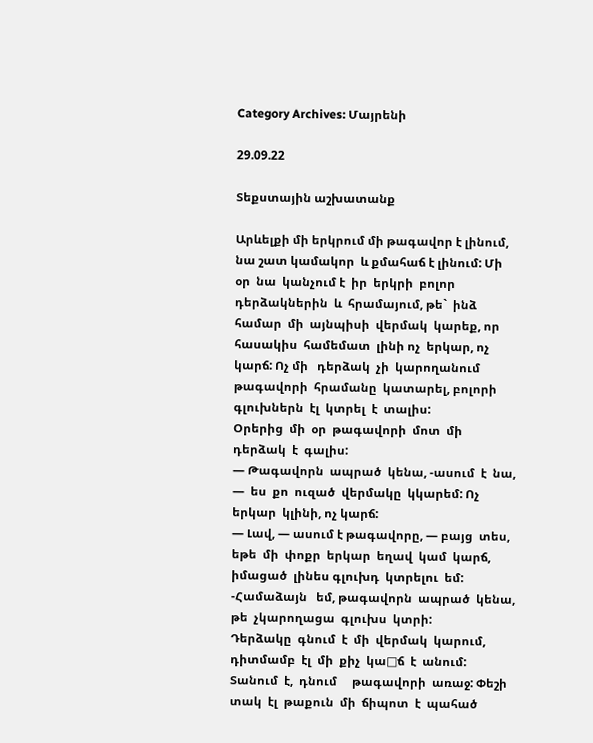Category Archives: Մայրենի

29.09.22

Տեքստային աշխատանք

Արևելքի մի երկրում մի թագավոր է լինում, նա շատ կամակոր  և քմահաճ է լինում: Մի  օր  նա  կանչում է  իր  երկրի  բոլոր   դերձակներին  և  հրամայում, թե`  ինձ  համար  մի  այնպիսի  վերմակ  կարեք, որ  հասակիս  համեմատ  լինի ոչ  երկար, ոչ  կարճ: Ոչ մի   դերձակ  չի  կարողանում  թագավորի  հրամանը  կատարել, բոլորի  գլուխներն  էլ  կտրել  է  տալիս:
Օրերից  մի  օր  թագավորի  մոտ  մի  դերձակ  է  գալիս:
— Թագավորն  ապրած  կենա, -ասում  է  նա, —  ես  քո  ուզած  վերմակը  կկարեմ: Ոչ  երկար  կլինի, ոչ կարճ:
— Լավ, — ասում է թագավորը, — բայց  տես,  եթե  մի  փոքր  երկար  եղավ  կամ  կարճ, իմացած  լինես գլուխդ  կտրելու  եմ:
-Համաձայն   եմ, թագավորն  ապրած  կենա, թե  չկարողացա  գլուխս  կտրի:
Դերձակը  գնում  է  մի  վերմակ  կարում,  դիտմամբ  էլ  մի  քիչ  կա□ճ  է  անում: Տանում  է,  դնում     թագավորի  առաջ: Փեշի  տակ  էլ  թաքուն  մի  ճիպոտ  է  պահած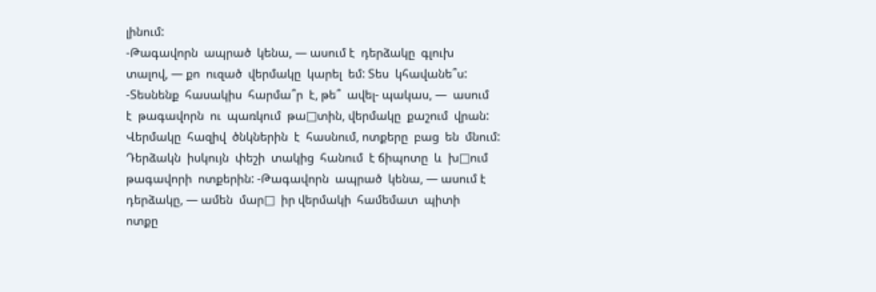լինում:
-Թագավորն  ապրած  կենա, — ասում է  դերձակը  գլուխ  տալով, — քո  ուզած  վերմակը  կարել  եմ: Տես  կհավանե՞ս:
-Տեսնենք  հասակիս  հարմա՞ր  է, թե՞  ավել- պակաս, —  ասում  է  թագավորն  ու  պառկում  թա□տին, վերմակը  քաշում  վրան: Վերմակը  հազիվ  ծնկներին  է  հասնում, ոտքերը  բաց  են  մնում:
Դերձակն  իսկույն  փեշի  տակից  հանում  է ճիպոտը  և  խ□ում  թագավորի  ոտքերին: -Թագավորն  ապրած  կենա, — ասում է  դերձակը, — ամեն  մար□  իր վերմակի  համեմատ  պիտի   ոտքը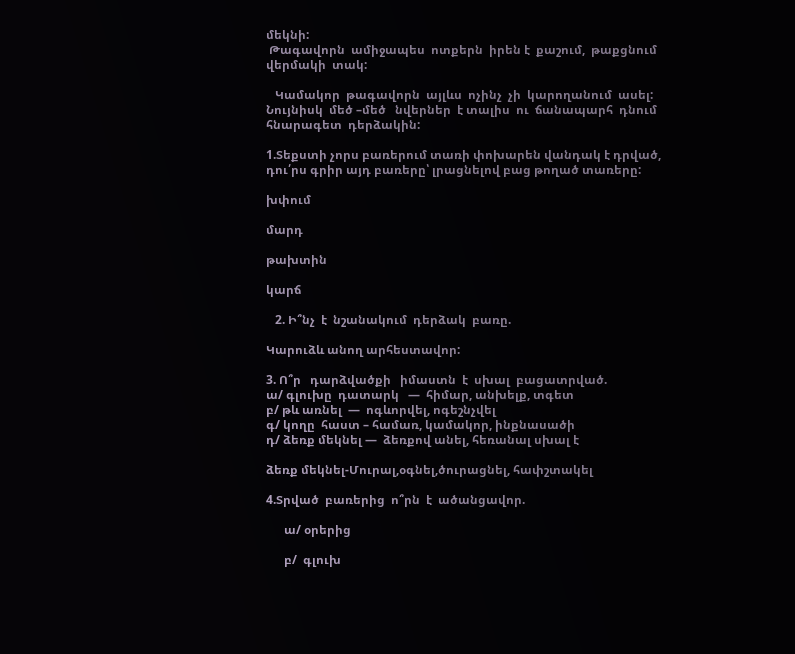մեկնի:
 Թագավորն  ամիջապես  ոտքերն  իրեն է  քաշում,  թաքցնում  վերմակի  տակ:

   Կամակոր  թագավորն  այլևս  ոչինչ  չի  կարողանում  ասել: Նույնիսկ  մեծ –մեծ   նվերներ  է տալիս  ու  ճանապարհ  դնում  հնարագետ  դերձակին:

1.Տեքստի չորս բառերում տառի փոխարեն վանդակ է դրված, դու՛րս գրիր այդ բառերը՝ լրացնելով բաց թողած տառերը:

խփում

մարդ

թախտին

կարճ

   2. Ի՞նչ  է  նշանակում  դերձակ  բառը.

Կարուձև անող արհեստավոր:

3. Ո՞ր   դարձվածքի   իմաստն  է  սխալ  բացատրված.
ա/ գլուխը  դատարկ   —  հիմար, անխելք, տգետ
բ/ թև առնել  —  ոգևորվել, ոգեշնչվել
գ/ կողը  հաստ – համառ, կամակոր, ինքնասածի
դ/ ձեռք մեկնել —  ձեռքով անել, հեռանալ սխալ է

ձեռք մեկնել-Մուրալ,օգնել,ծուրացնել, հափշտակել

4.Տրված  բառերից  ո՞րն  է  ածանցավոր.

      ա/ օրերից

      բ/  գլուխ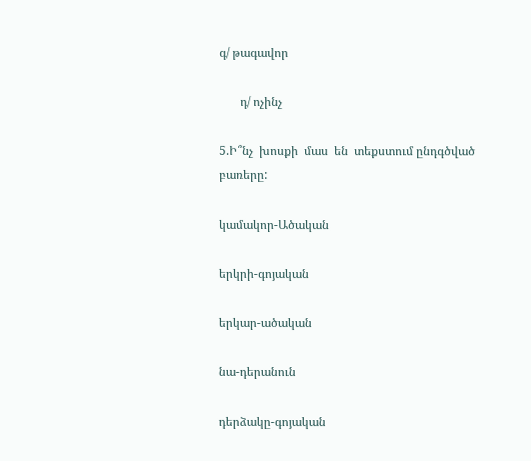գ/ թագավոր

       դ/ ոչինչ

5.Ի՞նչ  խոսքի  մաս  են  տեքստում ընդգծված  բառերը:

կամակոր-Ածական

երկրի-գոյական

երկար-ածական

նա-դերանուն

դերձակը-գոյական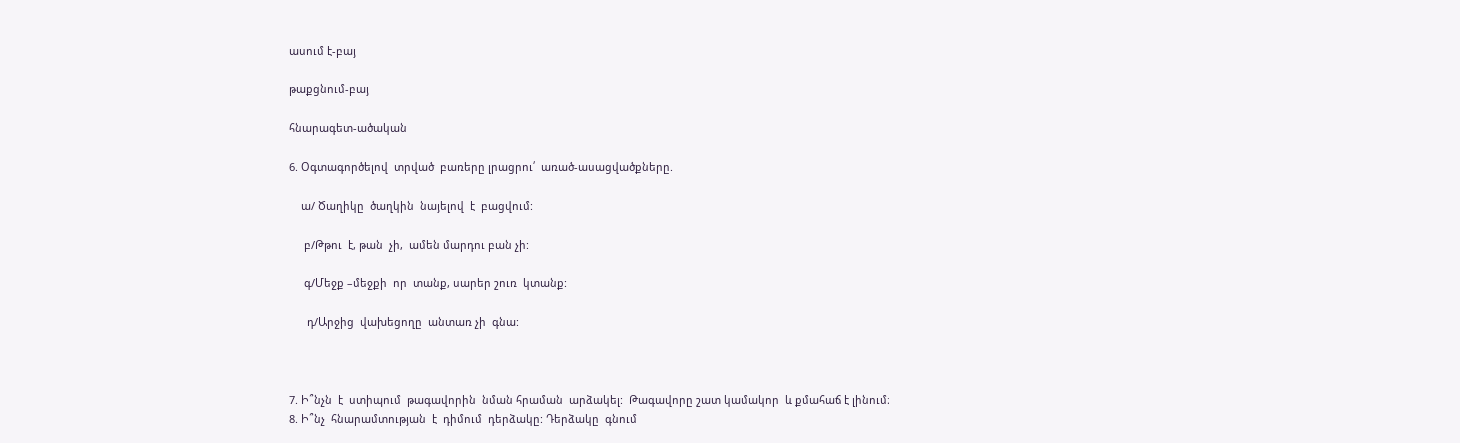ասում է-բայ

թաքցնում-բայ

հնարագետ-ածական

6. Օգտագործելով  տրված  բառերը լրացրու՛  առած-ասացվածքները.

    ա/ Ծաղիկը  ծաղկին  նայելով  է  բացվում:

     բ/Թթու  է, թան  չի,  ամեն մարդու բան չի:

     գ/Մեջք –մեջքի  որ  տանք, սարեր շուռ  կտանք:

      դ/Արջից  վախեցողը  անտառ չի  գնա:



7. Ի՞նչն  է  ստիպում  թագավորին  նման հրաման  արձակել:  Թագավորը շատ կամակոր  և քմահաճ է լինում։
8. Ի՞նչ  հնարամտության  է  դիմում  դերձակը: Դերձակը  գնում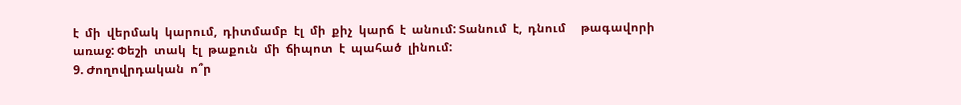է  մի  վերմակ  կարում,  դիտմամբ  էլ  մի  քիչ  կարճ  է  անում: Տանում  է,  դնում     թագավորի  առաջ: Փեշի  տակ  էլ  թաքուն  մի  ճիպոտ  է  պահած  լինում:
9. Ժողովրդական  ո՞ր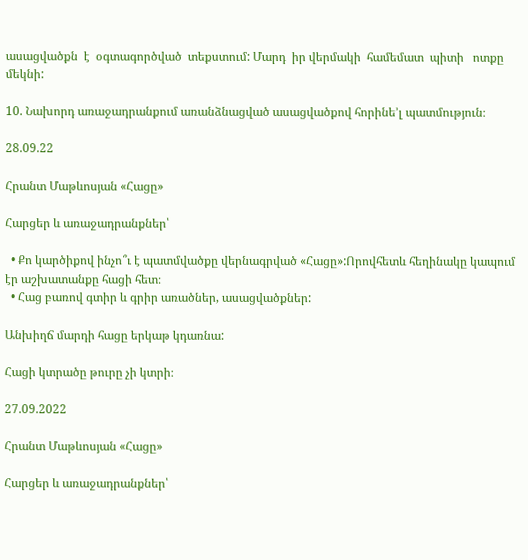ասացվածքն  է  օգտագործված  տեքստում: Մարդ  իր վերմակի  համեմատ  պիտի   ոտքը  մեկնի:

10. Նախորդ առաջադրանքում առանձնացված ասացվածքով հորինե’լ պատմություն։

28.09.22

Հրանտ Մաթևոսյան «Հացը»

Հարցեր և առաջադրանքներ՝

  • Քո կարծիքով ինչո՞ւ է պատմվածքը վերնագրված «Հացը»:Որովհետև հեղինակը կապում էր աշխատանքը հացի հետ։
  • Հաց բառով գտիր և գրիր առածներ, ասացվածքներ:

Անխիղճ մարդի հացը երկաթ կդառնա:

Հացի կտրածը թուրը չի կտրի։

27.09.2022

Հրանտ Մաթևոսյան «Հացը»

Հարցեր և առաջադրանքներ՝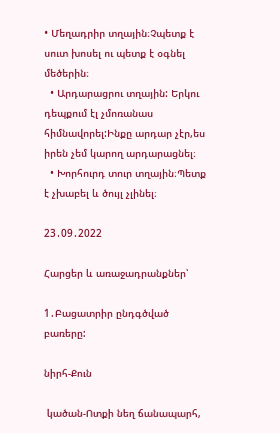• Մեղադրիր տղային։Չպետք է սուտ խոսել ու պետք է օգնել մեծերին։
  • Արդարացրու տղային: Երկու դեպքում էլ չմոռանաս հիմնավորել:Ինքը արդար չէր,ես իրեն չեմ կարող արդարացնել։
  • Խորհուրդ տուր տղային։Պետք է չխաբել և ծույլ չլինել։

23․09․2022

Հարցեր և առաջադրանքներ՝

1․Բացատրիր ընդգծված բառերը:

նիրհ-Քուն

 կածան-Ոտքի նեղ ճանապարհ,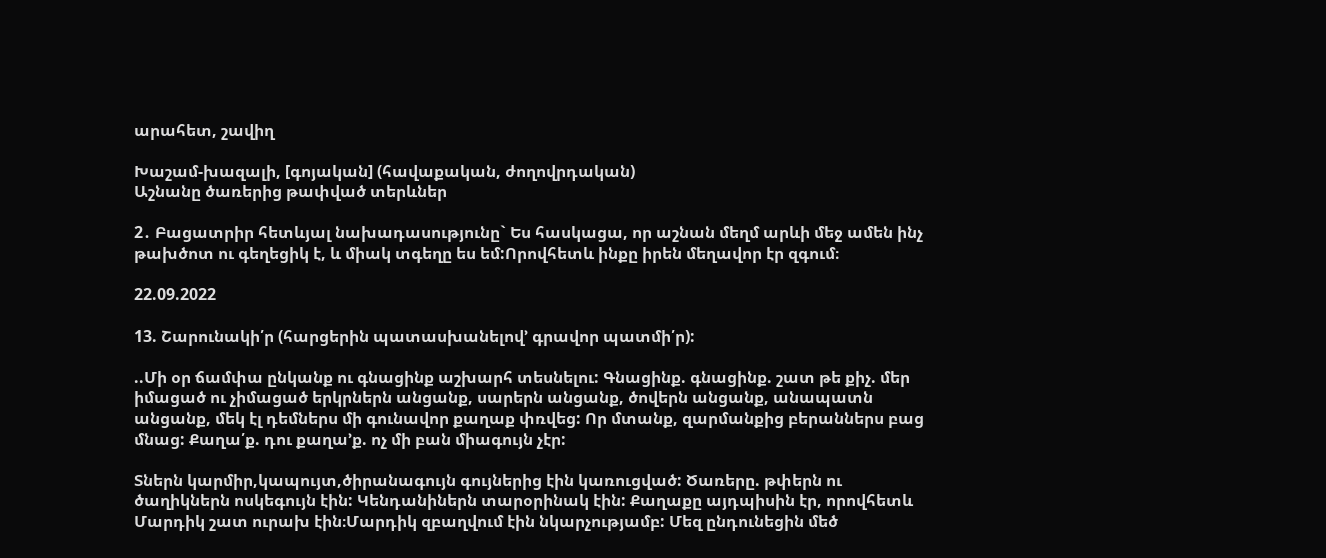արահետ, շավիղ

Խաշամ-խազալի, [գոյական] (հավաքական, ժողովրդական)
Աշնանը ծառերից թափված տերևներ

2․ Բացատրիր հետևյալ նախադասությունը` Ես հասկացա, որ աշնան մեղմ արևի մեջ ամեն ինչ թախծոտ ու գեղեցիկ է, և միակ տգեղը ես եմ:Որովհետև ինքը իրեն մեղավոր էր զգում։

22.09.2022

13. Շարունակի՛ր (հարցերին պատասխանելով’ գրավոր պատմի՛ր):

..Մի օր ճամփա ընկանք ու գնացինք աշխարհ տեսնելու: Գնացինք. գնացինք. շատ թե քիչ. մեր իմացած ու չիմացած երկրներն անցանք, սարերն անցանք, ծովերն անցանք, անապատն անցանք, մեկ էլ դեմներս մի գունավոր քաղաք փռվեց: Որ մտանք, զարմանքից բերաններս բաց մնաց: Քաղա՛ք. դու քաղա’ք. ոչ մի բան միագույն չէր:

Տներն կարմիր,կապույտ,ծիրանագույն գույներից էին կառուցված: Ծառերը. թփերն ու ծաղիկներն ոսկեգույն էին: Կենդանիներն տարօրինակ էին: Քաղաքը այդպիսին էր, որովհետև Մարդիկ շատ ուրախ էին։Մարդիկ զբաղվում էին նկարչությամբ: Մեզ ընդունեցին մեծ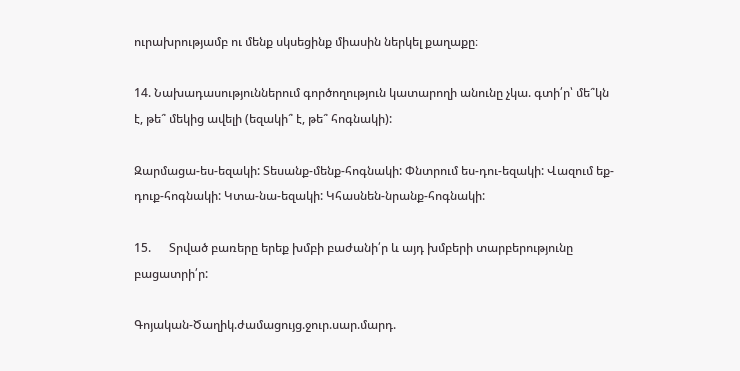ուրախրությամբ ու մենք սկսեցինք միասին ներկել քաղաքը։

14. Նախադասություններում գործողություն կատարողի անունը չկա. գտի՛ր՝ մե՞կն է, թե՞ մեկից ավելի (եզակի՞ է, թե՞ հոգնակի):

Զարմացա-ես-եզակի: Տեսանք-մենք-հոգնակի: Փնտրում ես-դու-եզակի: Վազում եք-դուք-հոգնակի: Կտա-նա-եզակի: Կհասնեն-նրանք-հոգնակի:

15.      Տրված բառերը երեք խմբի բաժանի՛ր և այդ խմբերի տարբերությունը  բացատրի՛ր:

Գոյական-Ծաղիկ.ժամացույց.ջուր.սար.մարդ.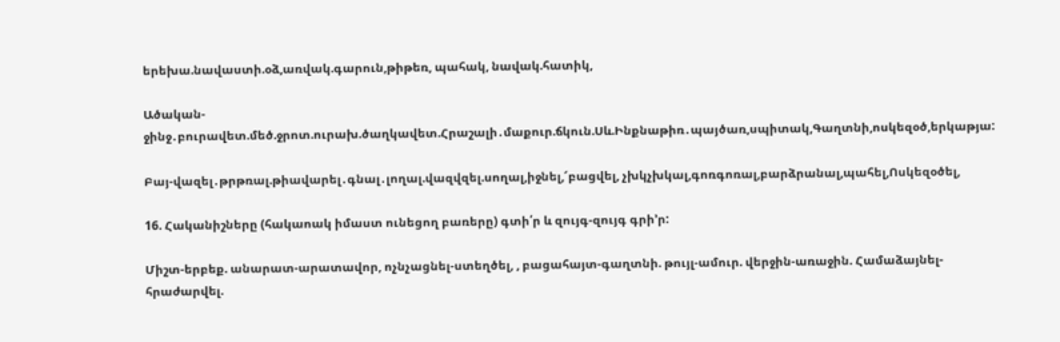երեխա.նավաստի.օձ,առվակ.գարուն,թիթեռ, պահակ, նավակ.հատիկ,

Ածական-ջինջ․բուրավետ.մեծ.ջրոտ.ուրախ.ծաղկավետ.Հրաշալի․մաքուր.ճկուն.Սև.Ինքնաթիռ․պայծառ,սպիտակ,Գաղտնի,ոսկեզօծ,երկաթյա:

Բայ-վազել․թրթռալ.թիավարել․գնալ․լողալ.վազվզել.սողալ,իջնել,՜բացվել, չխկչխկալ,գոռգոռալ,բարձրանալ,պահել,Ոսկեզօծել,

16. Հականիշները (հակաոակ իմաստ ունեցող բառերը) գտի՛ր և զույգ-զույգ գրի’ր:

Միշտ-երբեք. անարատ-արատավոր, ոչնչացնել-ստեղծել, , բացահայտ-գաղտնի. թույլ-ամուր. վերջին-առաջին. Համաձայնել-հրաժարվել.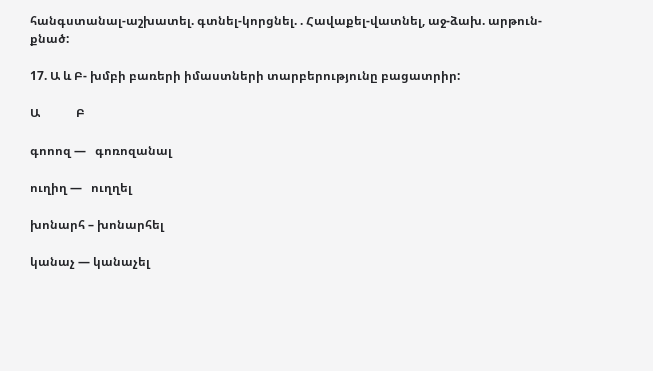հանգստանալ-աշխատել. գտնել-կորցնել. . Հավաքել-վատնել, աջ-ձախ. արթուն-քնած:

17. Ա և Բ- խմբի բառերի իմաստների տարբերությունը բացատրիր:

Ա            Բ

գոոոզ —   գոռոզանալ

ուղիղ —   ուղղել

խոնարհ – խոնարհել

կանաչ — կանաչել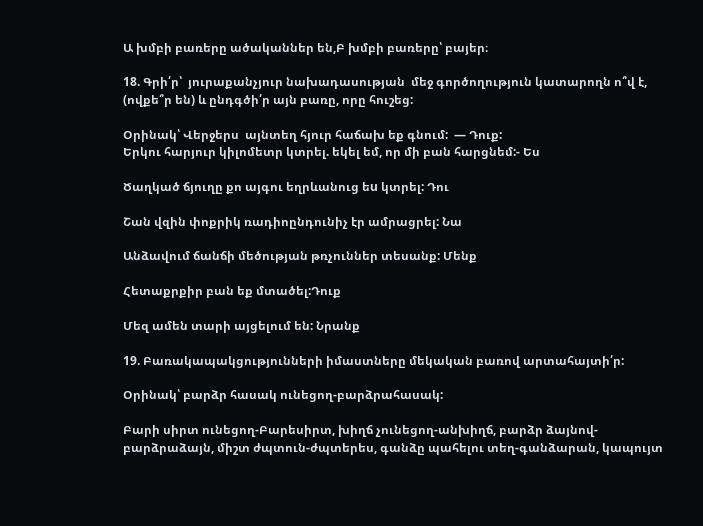Ա խմբի բառերը ածականներ են,Բ խմբի բառերը՝ բայեր։

18. Գրի՛ր՝  յուրաքանչյուր նախադասության  մեջ գործողություն կատարողն ո՞վ է, (ովքե՞ր են) և ընդգծի՛ր այն բառը, որը հուշեց:

Օրինակ՝ Վերջերս  այնտեղ հյուր հաճախ եք գնում:  — Դուք:
Երկու հարյուր կիլոմետր կտրել. եկել եմ, որ մի բան հարցնեմ:- Ես

Ծաղկած ճյուղը քո այգու եղրևանուց եu կտրել: Դու

Շան վզին փոքրիկ ռադիոընդունիչ էր ամրացրել: Նա

Անձավում ճանճի մեծության թռչուններ տեսանք: Մենք

Հետաքրքիր բան եք մտածել:Դուք

Մեզ ամեն տարի այցելում են: Նրանք

19. Բառակապակցությունների իմաստները մեկական բառով արտահայտի՛ր:

Օրինակ՝ բարձր հասակ ունեցող-բարձրահասակ:

Բարի սիրտ ունեցող-Բարեսիրտ, խիղճ չունեցող-անխիղճ, բարձր ձայնով-բարձրաձայն, միշտ ժպտուն-ժպտերես, գանձը պահելու տեղ-գանձարան, կապույտ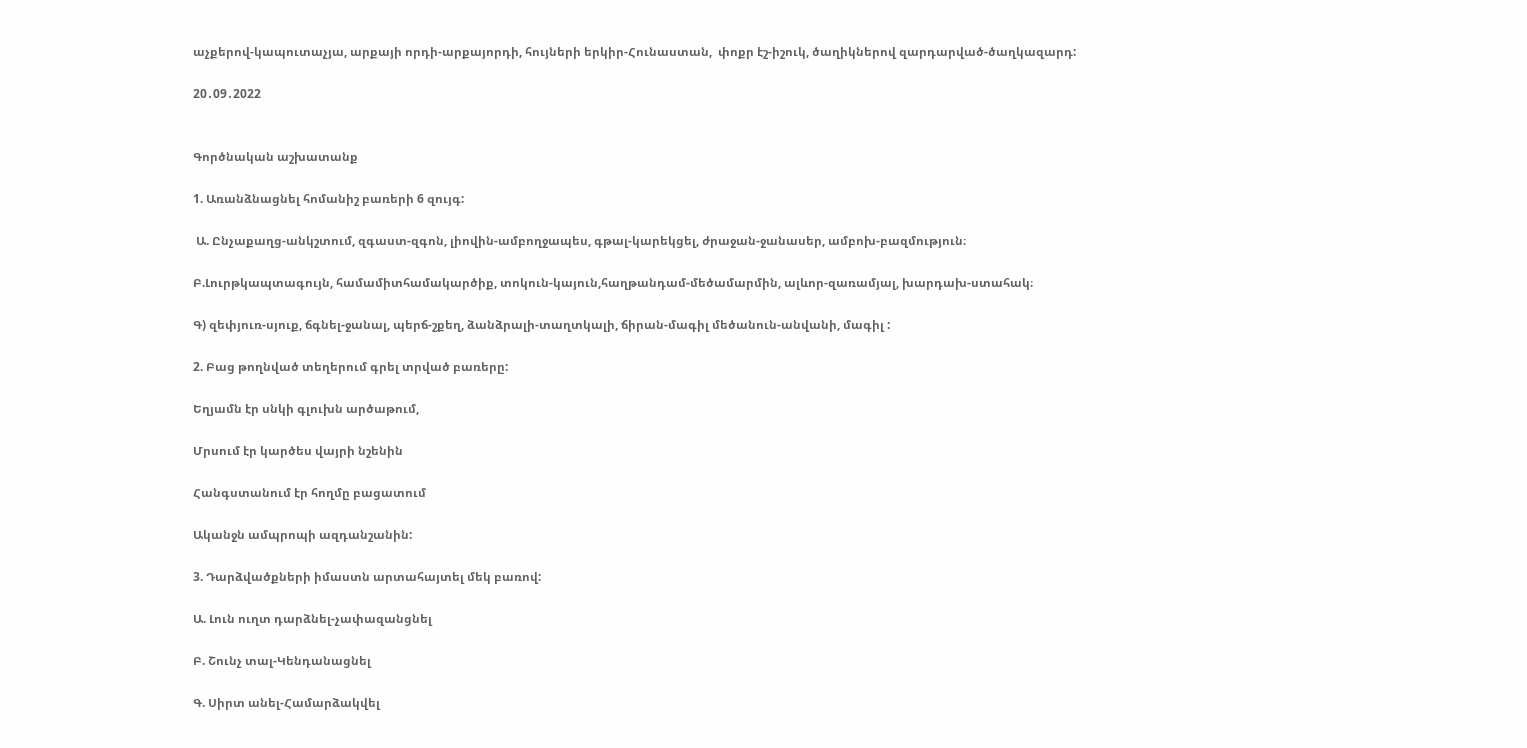աչքերով-կապուտաչյա, արքայի որդի-արքայորդի, հույների երկիր-Հունաստան,  փոքր էշ-իշուկ, ծաղիկներով զարդարված-ծաղկազարդ:

20․09․2022


Գործնական աշխատանք

1. Առանձնացնել հոմանիշ բառերի 6 զույգ:

 Ա. Ընչաքաղց-անկշտում, զգաստ-զգոն, լիովին-ամբողջապես, գթալ-կարեկցել, ժրաջան-ջանասեր, ամբոխ-բազմություն։

Բ.Լուրթկապտագույն, համամիտհամակարծիք, տոկուն-կայուն,հաղթանդամ-մեծամարմին, ալևոր-զառամյալ, խարդախ-ստահակ։

Գ) զեփյուռ-սյուք, ճգնել-ջանալ, պերճ-շքեղ, ձանձրալի-տաղտկալի, ճիրան-մագիլ մեծանուն-անվանի, մագիլ :

2. Բաց թողնված տեղերում գրել տրված բառերը:

Եղյամն էր սնկի գլուխն արծաթում,

Մրսում էր կարծես վայրի նշենին

Հանգստանում էր հողմը բացատում

Ականջն ամպրոպի ազդանշանին:

3. Դարձվածքների իմաստն արտահայտել մեկ բառով:

Ա. Լուն ուղտ դարձնել-չափազանցնել

Բ. Շունչ տալ-Կենդանացնել

Գ. Սիրտ անել-Համարձակվել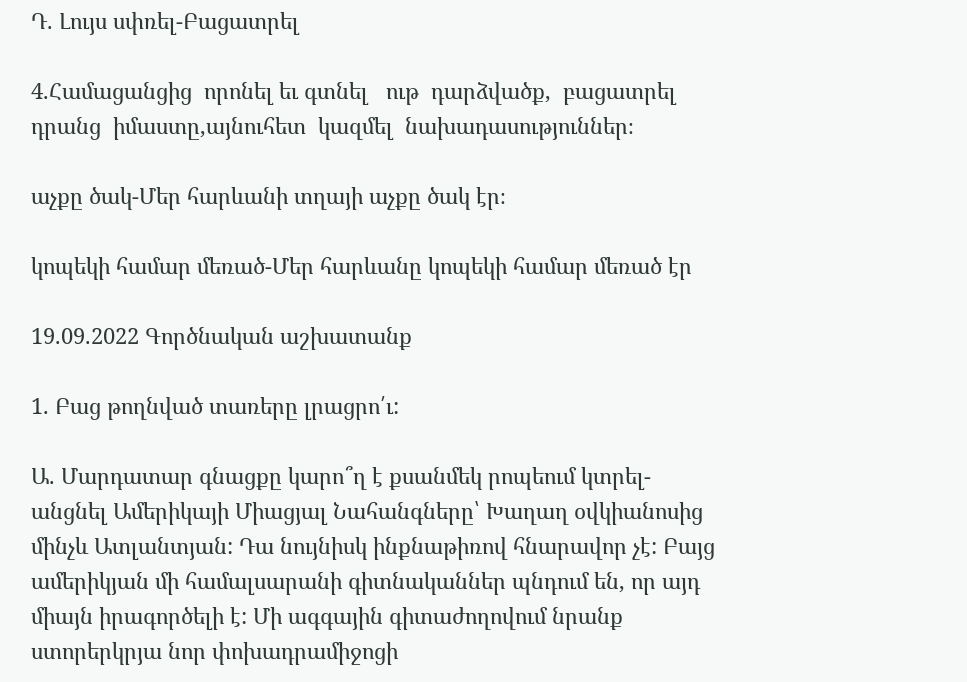Դ. Լույս սփռել-Բացատրել

4.Համացանցից  որոնել եւ գտնել   ութ  դարձվածք,  բացատրել  դրանց  իմաստը,այնուհետ  կազմել  նախադասություններ։

աչքը ծակ-Մեր հարևանի տղայի աչքը ծակ էր։

կոպեկի համար մեռած-Մեր հարևանը կոպեկի համար մեռած էր

19.09.2022 Գործնական աշխատանք

1. Բաց թողնված տառերը լրացրո՛ւ:

Ա. Մարդատար գնացքը կարո՞ղ է քսանմեկ րոպեում կտրել-անցնել Ամերիկայի Միացյալ Նահանգները՝ Խաղաղ օվկիանոսից մինչև Ատլանտյան: Դա նույնիսկ ինքնաթիռով հնարավոր չէ: Բայց ամերիկյան մի համալսարանի գիտնականներ պնդում են, որ այդ միայն իրագործելի է: Մի ագգային գիտաժողովում նրանք ստորերկրյա նոր փոխադրամիջոցի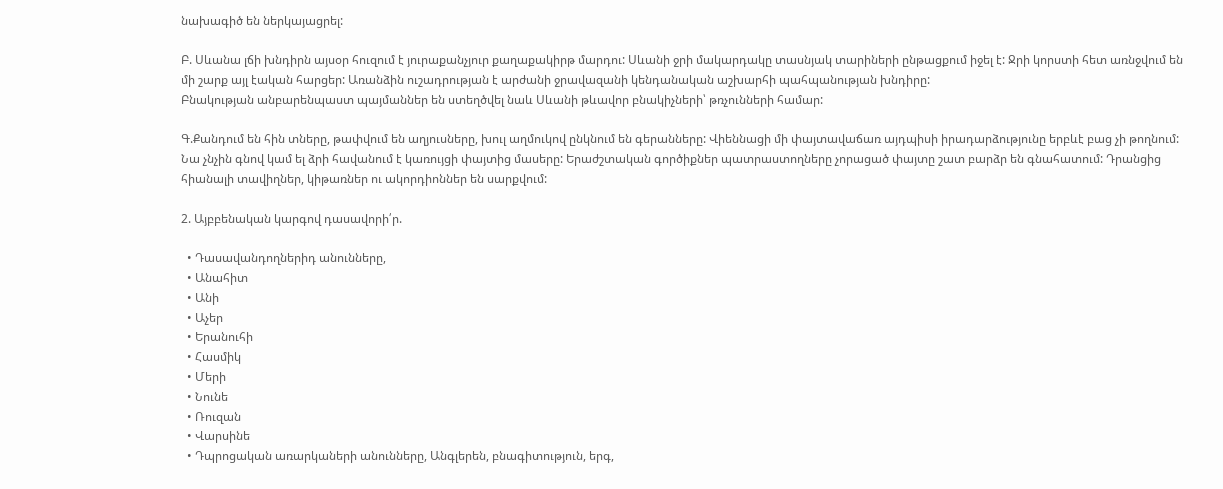նախագիծ են ներկայացրել:

Բ. Սևանա լճի խնդիրն այսօր հուզում է յուրաքանչյուր քաղաքակիրթ մարդու: Սևանի ջրի մակարդակը տասնյակ տարիների ընթացքում իջել է: Ջրի կորստի հետ առնջվում են մի շարք այլ էական հարցեր: Առանձին ուշադրության է արժանի ջրավազանի կենդանական աշխարհի պահպանության խնդիրը:
Բնակության անբարենպաստ պայմաններ են ստեղծվել նաև Սևանի թևավոր բնակիչների՝ թռչունների համար:

Գ.Քանդում են հին տները, թափվում են աղյուսները, խուլ աղմուկով ընկնում են գերանները: Վիեննացի մի փայտավաճառ այդպիսի իրադարձությունը երբևէ բաց չի թողնում: Նա չնչին գնով կամ ել ձրի հավանում է կառույցի փայտից մասերը: Երաժշտական գործիքներ պատրաստողները չորացած փայտը շատ բարձր են գնահատում: Դրանցից հիանալի տավիղներ, կիթառներ ու ակորդիոններ են սարքվում:

2. Այբբենական կարգով դասավորի՛ր.

  • Դասավանդողներիդ անունները,
  • Անահիտ
  • Անի
  • Աչեր
  • Երանուհի
  • Հասմիկ
  • Մերի
  • Նունե
  • Ռուզան
  • Վարսինե
  • Դպրոցական առարկաների անունները, Անգլերեն, բնագիտություն, երգ,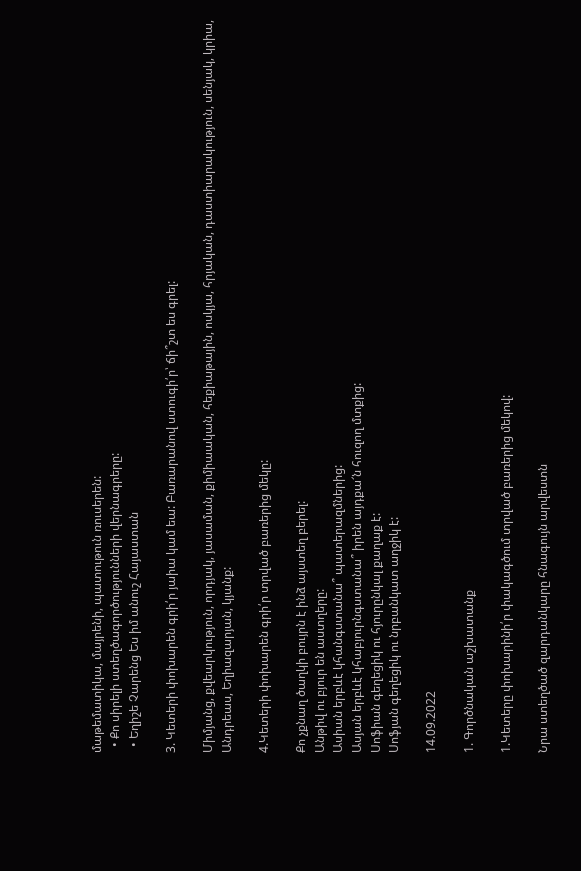մաթեմատիկա, մայրենի, պատութուն ռուսերեն:
  • Քո սիրելի ստեղծագործությունների վերնագրերը:
  • Եղիշե Չարենց Ես իմ անուշ Հայաստան

3. Կետերի փոխարեն գրի՛ր յաիա կամ եա: Բառարանով ստուգի՛ր՝ ճի՞շտ ես գրել:

Միմյանց, քվեարկություն, որդյակ, յասաման, քիմիաական, հեքիաթային, ոսկյա, հրյական, դաստիարակություն, սենյակ, կրիա, Անդրեաս, Եղիազարյան, կյանք:

4.Կետերի փոխարեն գրի՛ր տրված բառերից մեկը:

Քո չքնաղ ծաղկի բույրն է ինձ այստեղ բերել:
Անթիվ ու բյուր են աստղերը:
Ասիան երբևէ կհանգստանա՞ պատերազմներից:
Ասյան երբևէ կհաբյուրնգստանա՞ իրեն այդքա՜ն հուզող մտքից:
Սոֆիան գեղեցիկ ու հյուրընկալ քաղաք է:
Սոֆյան գեղեցիկ ու նրբանկատ աղջիկ է:

14.09.2022

1. Գործնական աշխատանք

1.Կետերը փոխարինի՛ր փակագծում տրված բառերից մեկով:

Նրա ստեղծած զարդանկարը հնագույն արվեստն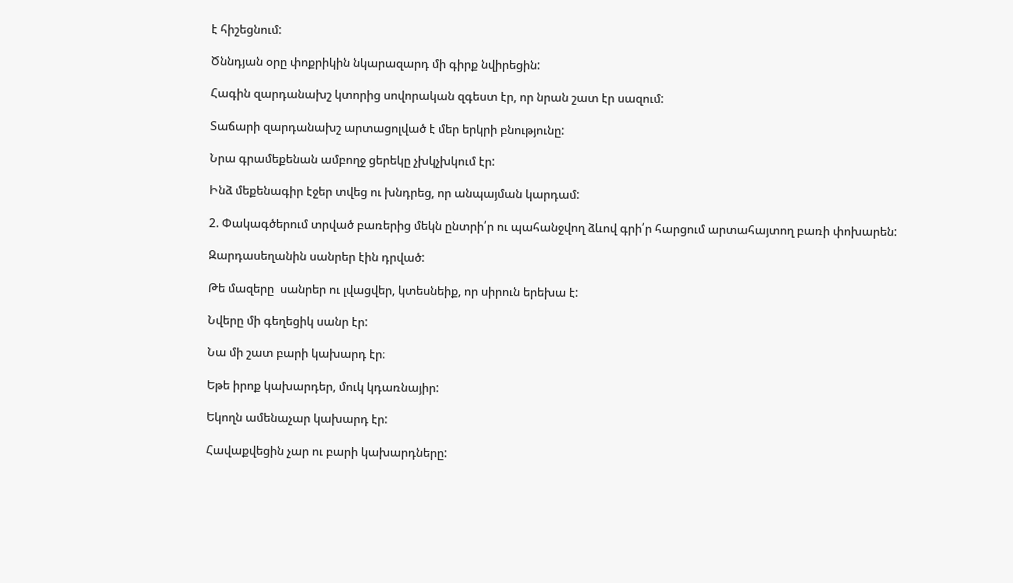է հիշեցնում:

Ծննդյան օրը փոքրիկին նկարազարդ մի գիրք նվիրեցին:

Հագին զարդանախշ կտորից սովորական զգեստ էր, որ նրան շատ էր սազում:

Տաճարի զարդանախշ արտացոլված է մեր երկրի բնությունը:

Նրա գրամեքենան ամբողջ ցերեկը չխկչխկում էր:

Ինձ մեքենագիր էջեր տվեց ու խնդրեց, որ անպայման կարդամ:

2. Փակագծերում տրված բառերից մեկն ընտրի՛ր ու պահանջվող ձևով գրի՛ր հարցում արտահայտող բառի փոխարեն:

Զարդասեղանին սանրեր էին դրված:

Թե մազերը  սանրեր ու լվացվեր, կտեսնեիք, որ սիրուն երեխա է:

Նվերը մի գեղեցիկ սանր էր:

Նա մի շատ բարի կախարդ էր։

Եթե իրոք կախարդեր, մուկ կդառնայիր:

Եկողն ամենաչար կախարդ էր:

Հավաքվեցին չար ու բարի կախարդները: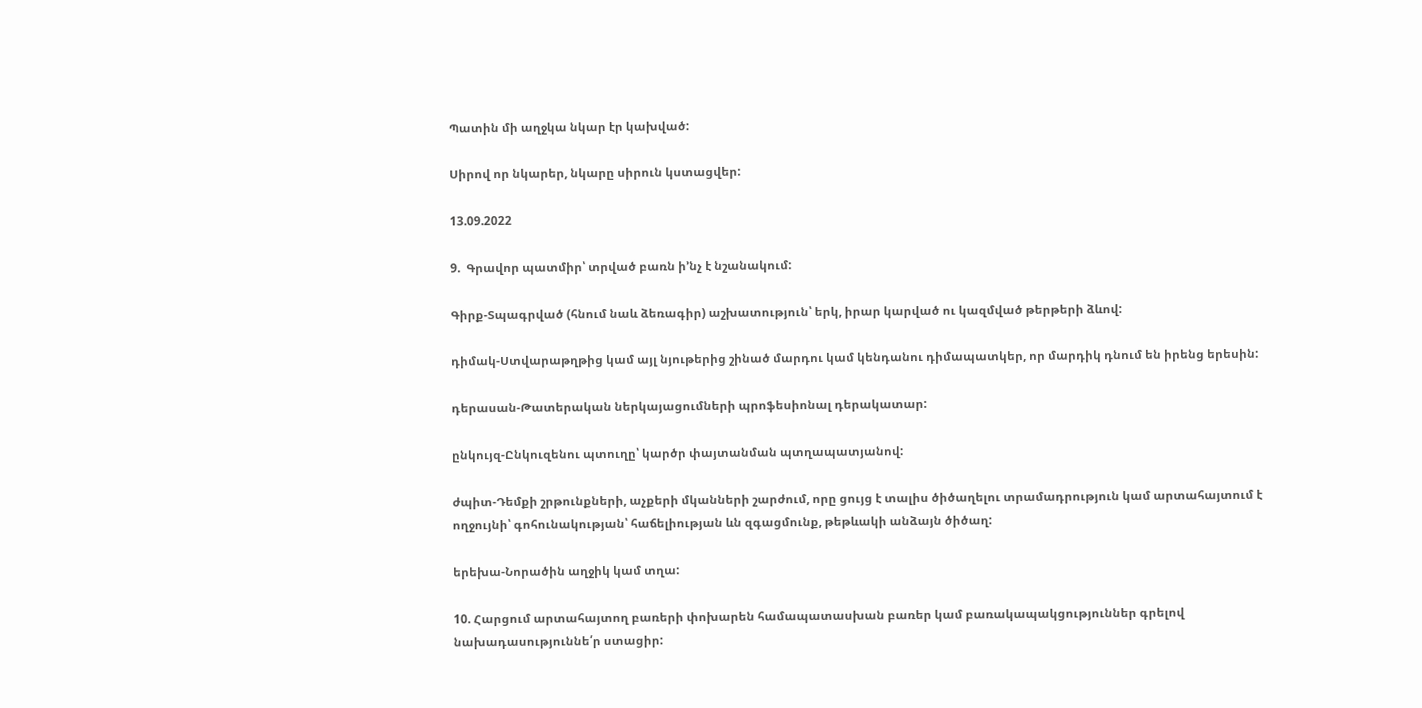Պատին մի աղջկա նկար էր կախված:

Սիրով որ նկարեր, նկարը սիրուն կստացվեր:

13.09.2022

9.  Գրավոր պատմիր՝ տրված բառն ի’նչ է նշանակում:

Գիրք-Տպագրված (հնում նաև ձեռագիր) աշխատություն՝ երկ, իրար կարված ու կազմված թերթերի ձևով:

դիմակ-Ստվարաթղթից կամ այլ նյութերից շինած մարդու կամ կենդանու դիմապատկեր, որ մարդիկ դնում են իրենց երեսին:

դերասան-Թատերական ներկայացումների պրոֆեսիոնալ դերակատար:

ընկույզ-Ընկուզենու պտուղը՝ կարծր փայտանման պտղապատյանով:

ժպիտ-Դեմքի շրթունքների, աչքերի մկանների շարժում, որը ցույց է տալիս ծիծաղելու տրամադրություն կամ արտահայտում է ողջույնի՝ գոհունակության՝ հաճելիության ևն զգացմունք, թեթևակի անձայն ծիծաղ:

երեխա-Նորածին աղջիկ կամ տղա:

10. Հարցում արտահայտող բառերի փոխարեն համապատասխան բառեր կամ բառակապակցություններ գրելով նախադասություննե՛ր ստացիր: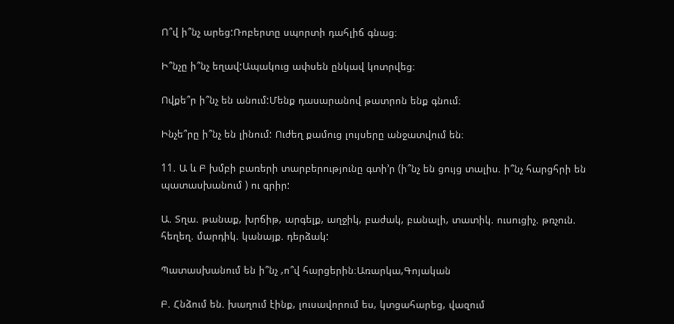Ո՞վ ի՞նչ արեց:Ռոբերտը սպորտի դահլիճ գնաց։

Ի՞նչը ի՞նչ եղավ:Ապակուց ափսեն ընկավ կոտրվեց։

Ովքե՞ր ի՞նչ են անում:Մենք դասարանով թատրոն ենք գնում։

Ինչե՞րը ի՞նչ են լինում: Ուժեղ քամուց լույսերը անջատվում են։

11. Ա և Բ խմբի բառերի տարբերությունը գտի’ր (ի՞նչ են ցույց տալիս. ի՞նչ հարցհրի են պատասխանում ) ու գրիր:

Ա. Տղա. թանաք, խրճիթ, արգելք, աղջիկ, բաժակ, բանալի, տատիկ. ուսուցիչ. թռչուն. հեղեղ. մարդիկ. կանայք. դերձակ:

Պատասխանում են ի՞նչ ,ո՞վ հարցերին։Առարկա,Գոյական

Բ. Հնձում են. խաղում էինք, լուսավորում ես, կտցահարեց, վազում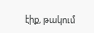էիք, թակում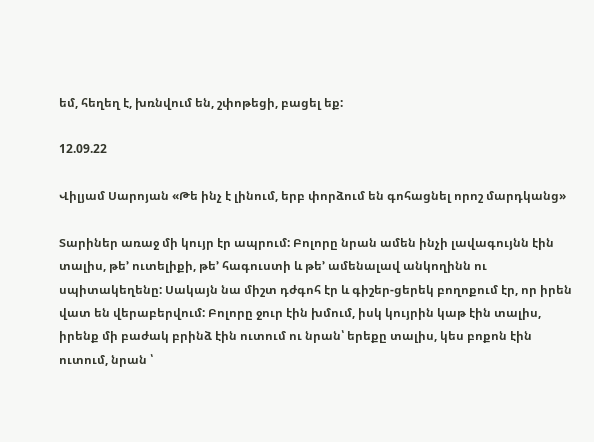եմ, հեղեղ է, խռնվում են, շփոթեցի, բացել եք:

12.09.22

Վիլյամ Սարոյան «Թե ինչ է լինում, երբ փորձում են գոհացնել որոշ մարդկանց»

Տարիներ առաջ մի կույր էր ապրում: Բոլորը նրան ամեն ինչի լավագույնն էին տալիս, թե’ ուտելիքի, թե’ հագուստի և թե’ ամենալավ անկողինն ու սպիտակեղենը: Սակայն նա միշտ դժգոհ էր և գիշեր-ցերեկ բողոքում էր, որ իրեն վատ են վերաբերվում: Բոլորը ջուր էին խմում, իսկ կույրին կաթ էին տալիս, իրենք մի բաժակ բրինձ էին ուտում ու նրան՝ երեքը տալիս, կես բոքոն էին ուտում, նրան ՝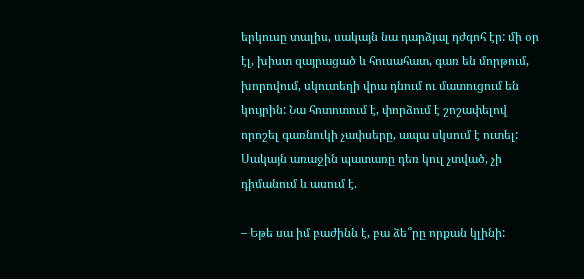երկուսը տալիս, սակայն նա դարձյալ դժգոհ էր: մի օր էլ, խիստ զայրացած և հուսահատ, գառ են մորթում, խորովում, սկուտեղի վրա դնում ու մատուցում են կույրին: Նա հոտոտում է, փորձում է շոշափելով որոշել գառնուկի չափսերը, ապա սկսում է ուտել: Սակայն առաջին պատառը դեռ կուլ չտված, չի դիմանում և ասում է.

– Եթե սա իմ բաժինն է, բա ձե՞րը որքան կլինի: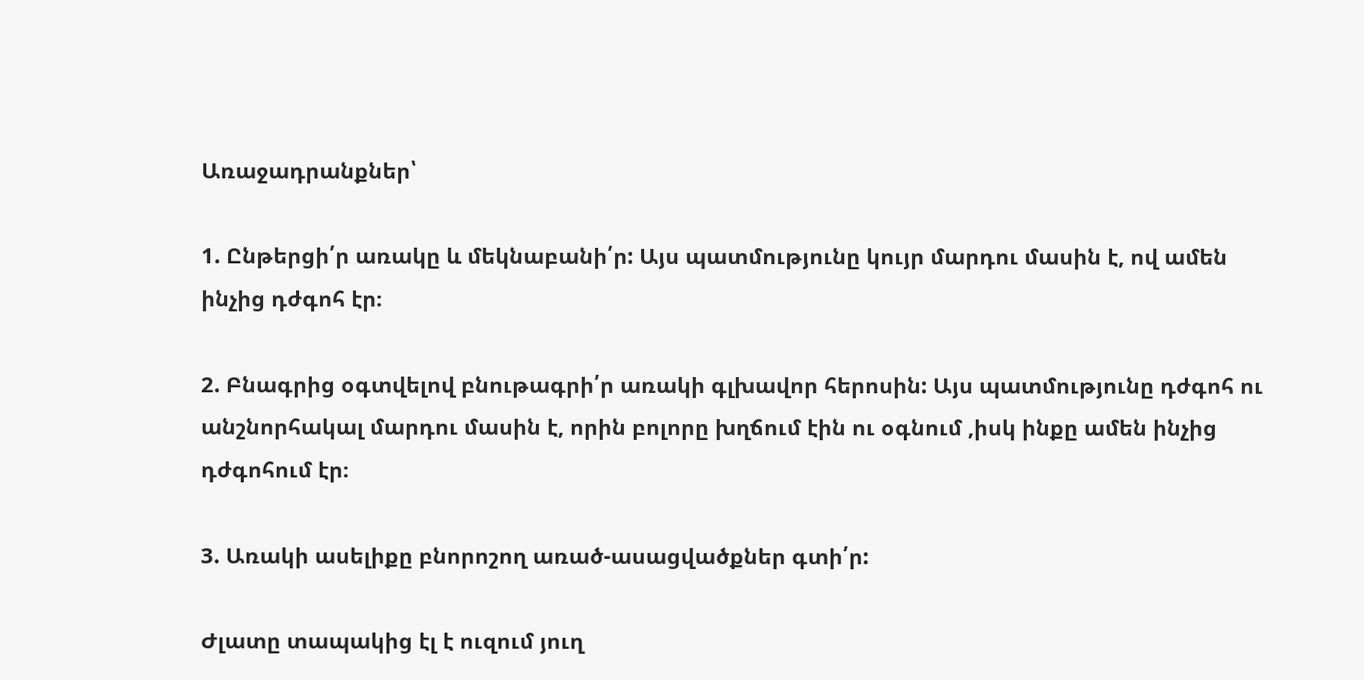Առաջադրանքներ՝

1. Ընթերցի՛ր առակը և մեկնաբանի՛ր: Այս պատմությունը կույր մարդու մասին է, ով ամեն ինչից դժգոհ էր։

2. Բնագրից օգտվելով բնութագրի՛ր առակի գլխավոր հերոսին: Այս պատմությունը դժգոհ ու անշնորհակալ մարդու մասին է, որին բոլորը խղճում էին ու օգնում ,իսկ ինքը ամեն ինչից դժգոհում էր։

3. Առակի ասելիքը բնորոշող առած-ասացվածքներ գտի՛ր:

Ժլատը տապակից էլ է ուզում յուղ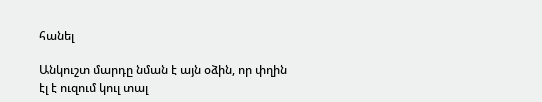հանել

Անկուշտ մարդը նման է այն օձին, որ փղին էլ է ուզում կուլ տալ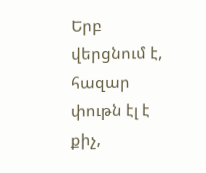Երբ վերցնում է, հազար փութն էլ է քիչ,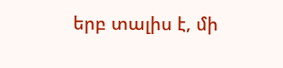երբ տալիս է, մի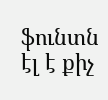ֆունտն էլ է քիչ